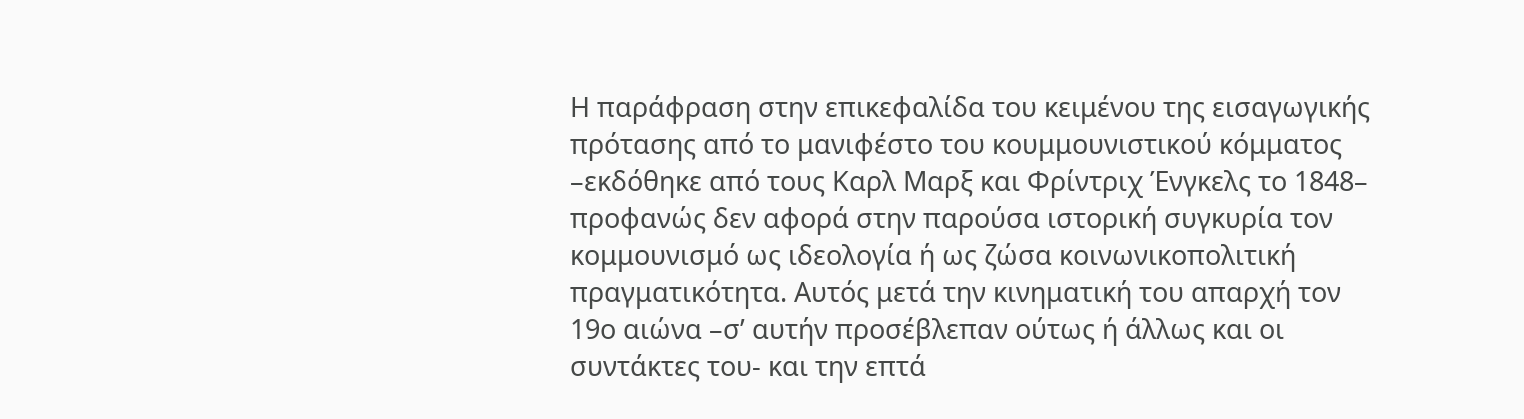Η παράφραση στην επικεφαλίδα του κειμένου της εισαγωγικής πρότασης από το μανιφέστο του κουμμουνιστικού κόμματος –εκδόθηκε από τους Καρλ Μαρξ και Φρίντριχ Ένγκελς το 1848– προφανώς δεν αφορά στην παρούσα ιστορική συγκυρία τον κομμουνισμό ως ιδεολογία ή ως ζώσα κοινωνικοπολιτική πραγματικότητα. Αυτός μετά την κινηματική του απαρχή τον 19ο αιώνα –σ’ αυτήν προσέβλεπαν ούτως ή άλλως και οι συντάκτες του- και την επτά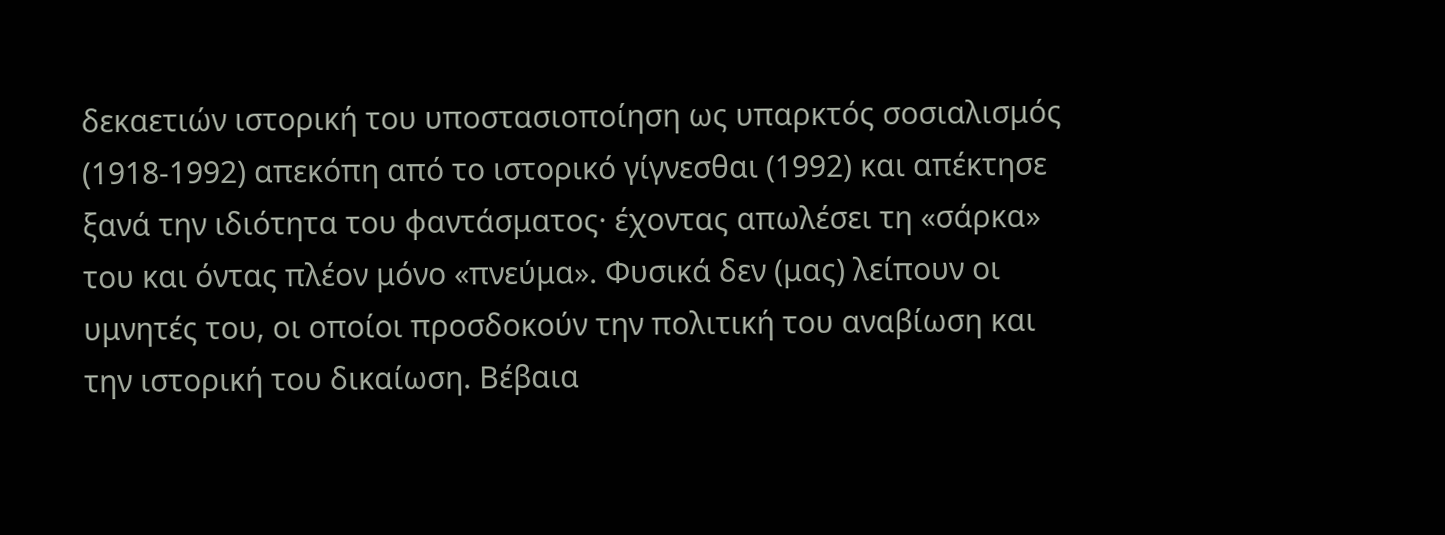δεκαετιών ιστορική του υποστασιοποίηση ως υπαρκτός σοσιαλισμός (1918-1992) απεκόπη από το ιστορικό γίγνεσθαι (1992) και απέκτησε ξανά την ιδιότητα του φαντάσματος· έχοντας απωλέσει τη «σάρκα» του και όντας πλέον μόνο «πνεύμα». Φυσικά δεν (μας) λείπουν οι υμνητές του, οι οποίοι προσδοκούν την πολιτική του αναβίωση και την ιστορική του δικαίωση. Βέβαια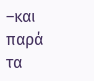–και παρά τα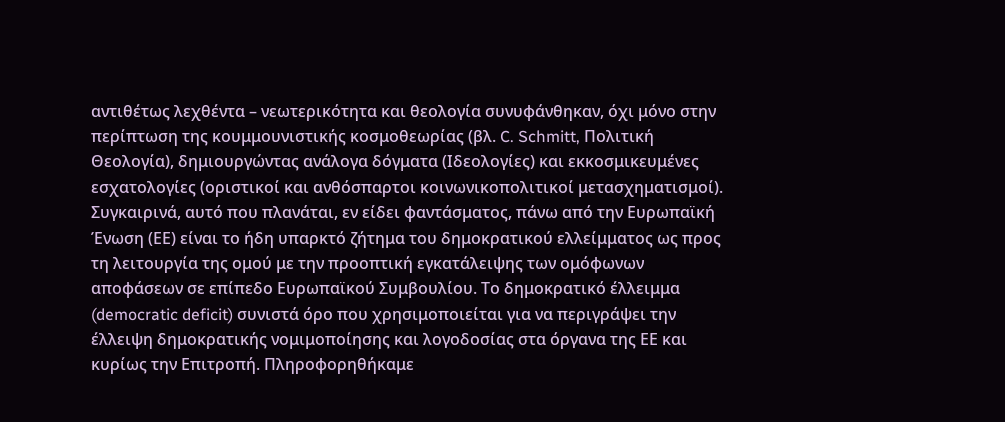αντιθέτως λεχθέντα – νεωτερικότητα και θεολογία συνυφάνθηκαν, όχι μόνο στην περίπτωση της κουμμουνιστικής κοσμοθεωρίας (βλ. C. Schmitt, Πολιτική Θεολογία), δημιουργώντας ανάλογα δόγματα (Ιδεολογίες) και εκκοσμικευμένες εσχατολογίες (οριστικοί και ανθόσπαρτοι κοινωνικοπολιτικοί μετασχηματισμοί).
Συγκαιρινά, αυτό που πλανάται, εν είδει φαντάσματος, πάνω από την Ευρωπαϊκή Ένωση (ΕΕ) είναι το ήδη υπαρκτό ζήτημα του δημοκρατικού ελλείμματος ως προς τη λειτουργία της ομού με την προοπτική εγκατάλειψης των ομόφωνων αποφάσεων σε επίπεδο Ευρωπαϊκού Συμβουλίου. Το δημοκρατικό έλλειμμα (democratic deficit) συνιστά όρο που χρησιμοποιείται για να περιγράψει την έλλειψη δημοκρατικής νομιμοποίησης και λογοδοσίας στα όργανα της ΕΕ και κυρίως την Επιτροπή. Πληροφορηθήκαμε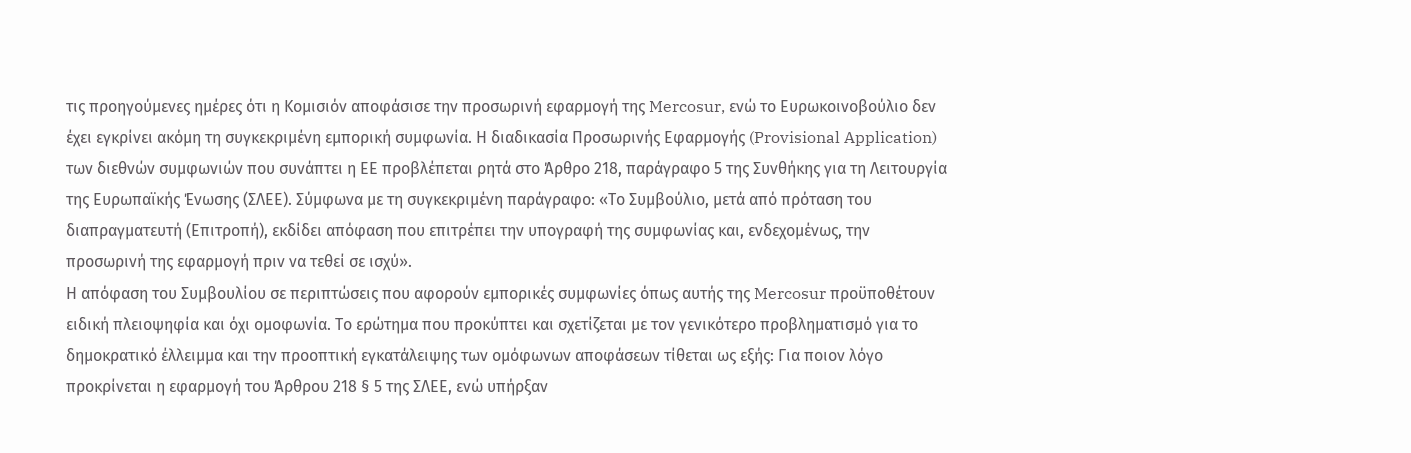τις προηγούμενες ημέρες ότι η Κομισιόν αποφάσισε την προσωρινή εφαρμογή της Mercosur, ενώ το Ευρωκοινοβούλιο δεν έχει εγκρίνει ακόμη τη συγκεκριμένη εμπορική συμφωνία. Η διαδικασία Προσωρινής Εφαρμογής (Provisional Application) των διεθνών συμφωνιών που συνάπτει η ΕΕ προβλέπεται ρητά στο Άρθρο 218, παράγραφο 5 της Συνθήκης για τη Λειτουργία της Ευρωπαϊκής Ένωσης (ΣΛΕΕ). Σύμφωνα με τη συγκεκριμένη παράγραφο: «Το Συμβούλιο, μετά από πρόταση του διαπραγματευτή (Επιτροπή), εκδίδει απόφαση που επιτρέπει την υπογραφή της συμφωνίας και, ενδεχομένως, την προσωρινή της εφαρμογή πριν να τεθεί σε ισχύ».
Η απόφαση του Συμβουλίου σε περιπτώσεις που αφορούν εμπορικές συμφωνίες όπως αυτής της Mercosur προϋποθέτουν ειδική πλειοψηφία και όχι ομοφωνία. Το ερώτημα που προκύπτει και σχετίζεται με τον γενικότερο προβληματισμό για το δημοκρατικό έλλειμμα και την προοπτική εγκατάλειψης των ομόφωνων αποφάσεων τίθεται ως εξής: Για ποιον λόγο προκρίνεται η εφαρμογή του Άρθρου 218 § 5 της ΣΛΕΕ, ενώ υπήρξαν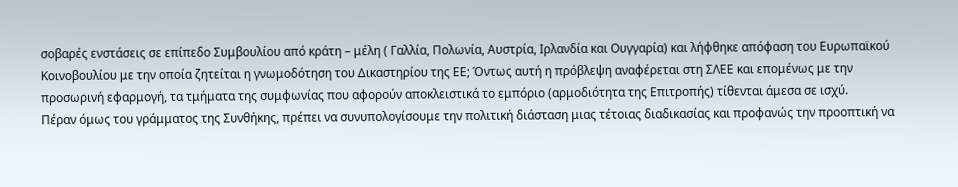σοβαρές ενστάσεις σε επίπεδο Συμβουλίου από κράτη – μέλη ( Γαλλία, Πολωνία, Αυστρία, Ιρλανδία και Ουγγαρία) και λήφθηκε απόφαση του Ευρωπαϊκού Κοινοβουλίου με την οποία ζητείται η γνωμοδότηση του Δικαστηρίου της ΕΕ; Όντως αυτή η πρόβλεψη αναφέρεται στη ΣΛΕΕ και επομένως με την προσωρινή εφαρμογή, τα τμήματα της συμφωνίας που αφορούν αποκλειστικά το εμπόριο (αρμοδιότητα της Επιτροπής) τίθενται άμεσα σε ισχύ.
Πέραν όμως του γράμματος της Συνθήκης, πρέπει να συνυπολογίσουμε την πολιτική διάσταση μιας τέτοιας διαδικασίας και προφανώς την προοπτική να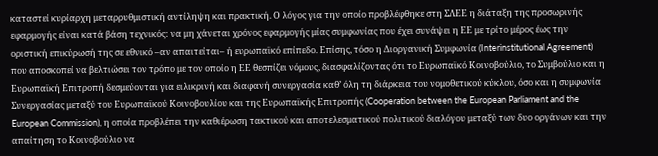καταστεί κυρίαρχη μεταρρυθμιστική αντίληψη και πρακτική. Ο λόγος για την οποίο προβλέφθηκε στη ΣΛΕΕ η διάταξη της προσωρινής εφαρμογής είναι κατά βάση τεχνικός: να μη χάνεται χρόνος εφαρμογής μίας συμφωνίας που έχει συνάψει η ΕΕ με τρίτο μέρος έως την οριστική επικύρωσή της σε εθνικό –αν απαιτείται– ή ευρωπαϊκό επίπεδο. Επίσης, τόσο η Διοργανική Συμφωνία (Interinstitutional Agreement) που αποσκοπεί να βελτιώσει τον τρόπο με τον οποίο η ΕΕ θεσπίζει νόμους, διασφαλίζοντας ότι το Ευρωπαϊκό Κοινοβούλιο, το Συμβούλιο και η Ευρωπαϊκή Επιτροπή δεσμεύονται για ειλικρινή και διαφανή συνεργασία καθ’ όλη τη διάρκεια του νομοθετικού κύκλου, όσο και η συμφωνία Συνεργασίας μεταξύ του Ευρωπαϊκού Κοινοβουλίου και της Ευρωπαϊκής Επιτροπής (Cooperation between the European Parliament and the European Commission), η οποία προβλέπει την καθιέρωση τακτικού και αποτελεσματικού πολιτικού διαλόγου μεταξύ των δυο οργάνων και την απαίτηση το Κοινοβούλιο να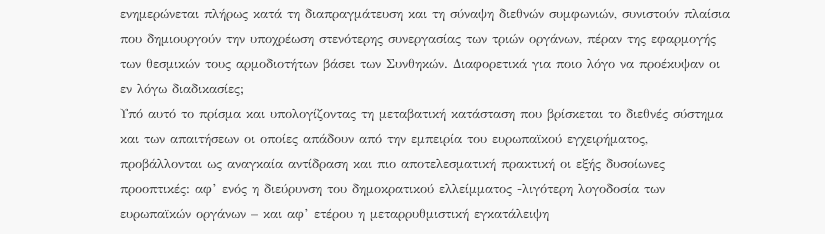ενημερώνεται πλήρως κατά τη διαπραγμάτευση και τη σύναψη διεθνών συμφωνιών, συνιστούν πλαίσια που δημιουργούν την υποχρέωση στενότερης συνεργασίας των τριών οργάνων, πέραν της εφαρμογής των θεσμικών τους αρμοδιοτήτων βάσει των Συνθηκών. Διαφορετικά για ποιο λόγο να προέκυψαν οι εν λόγω διαδικασίες;
Υπό αυτό το πρίσμα και υπολογίζοντας τη μεταβατική κατάσταση που βρίσκεται το διεθνές σύστημα και των απαιτήσεων οι οποίες απάδουν από την εμπειρία του ευρωπαϊκού εγχειρήματος, προβάλλονται ως αναγκαία αντίδραση και πιο αποτελεσματική πρακτική οι εξής δυσοίωνες προοπτικές: αφ’ ενός η διεύρυνση του δημοκρατικού ελλείμματος -λιγότερη λογοδοσία των ευρωπαϊκών οργάνων – και αφ’ ετέρου η μεταρρυθμιστική εγκατάλειψη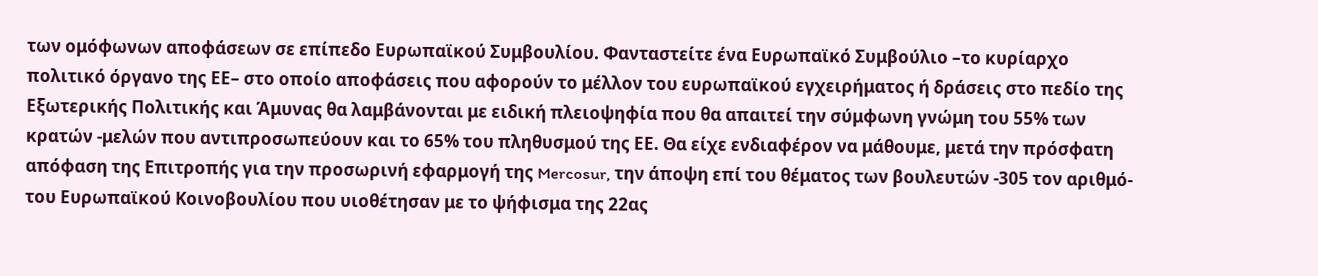των ομόφωνων αποφάσεων σε επίπεδο Ευρωπαϊκού Συμβουλίου. Φανταστείτε ένα Ευρωπαϊκό Συμβούλιο –το κυρίαρχο πολιτικό όργανο της ΕΕ– στο οποίο αποφάσεις που αφορούν το μέλλον του ευρωπαϊκού εγχειρήματος ή δράσεις στο πεδίο της Εξωτερικής Πολιτικής και Άμυνας θα λαμβάνονται με ειδική πλειοψηφία που θα απαιτεί την σύμφωνη γνώμη του 55% των κρατών -μελών που αντιπροσωπεύουν και το 65% του πληθυσμού της ΕΕ. Θα είχε ενδιαφέρον να μάθουμε, μετά την πρόσφατη απόφαση της Επιτροπής για την προσωρινή εφαρμογή της Mercosur, την άποψη επί του θέματος των βουλευτών -305 τον αριθμό- του Ευρωπαϊκού Κοινοβουλίου που υιοθέτησαν με το ψήφισμα της 22ας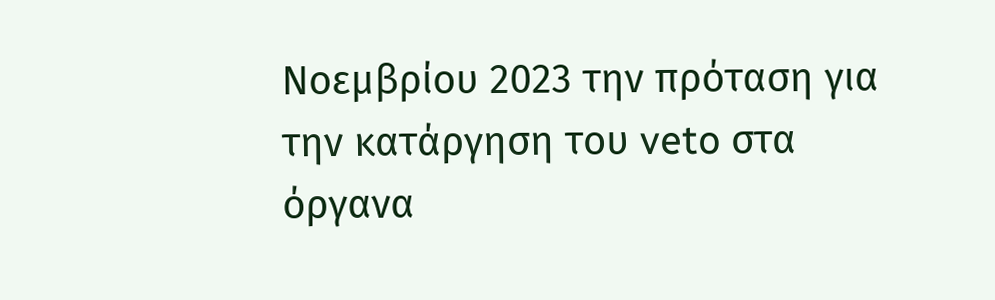Νοεμβρίου 2023 την πρόταση για την κατάργηση του veto στα όργανα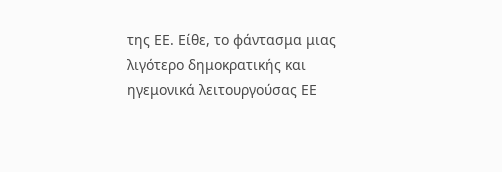της ΕΕ. Είθε, το φάντασμα μιας λιγότερο δημοκρατικής και ηγεμονικά λειτουργούσας ΕΕ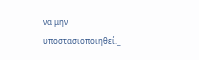να μην υποστασιοποιηθεί._